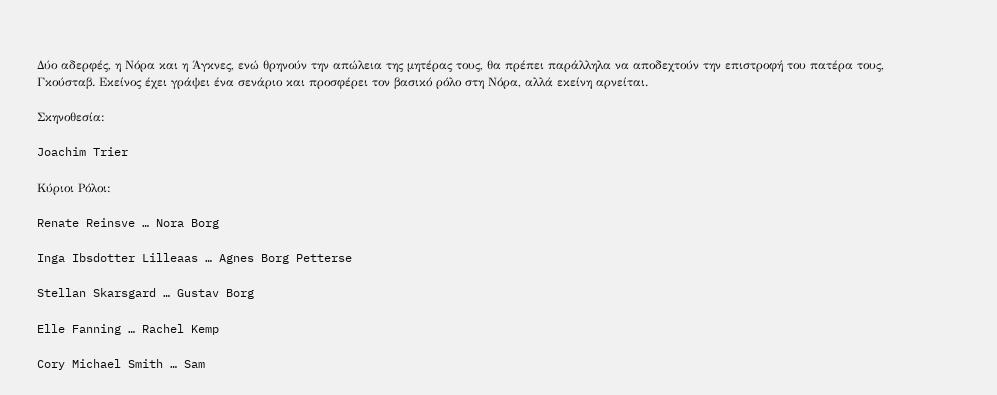Δύο αδερφές, η Νόρα και η Άγκνες, ενώ θρηνούν την απώλεια της μητέρας τους, θα πρέπει παράλληλα να αποδεχτούν την επιστροφή του πατέρα τους, Γκούσταβ. Εκείνος έχει γράψει ένα σενάριο και προσφέρει τον βασικό ρόλο στη Νόρα, αλλά εκείνη αρνείται.

Σκηνοθεσία:

Joachim Trier

Κύριοι Ρόλοι:

Renate Reinsve … Nora Borg

Inga Ibsdotter Lilleaas … Agnes Borg Petterse

Stellan Skarsgard … Gustav Borg

Elle Fanning … Rachel Kemp

Cory Michael Smith … Sam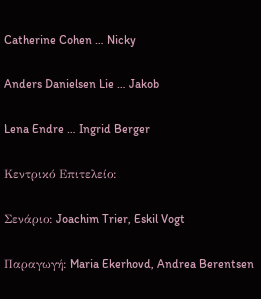Catherine Cohen … Nicky

Anders Danielsen Lie … Jakob

Lena Endre … Ingrid Berger

Κεντρικό Επιτελείο:

Σενάριο: Joachim Trier, Eskil Vogt

Παραγωγή: Maria Ekerhovd, Andrea Berentsen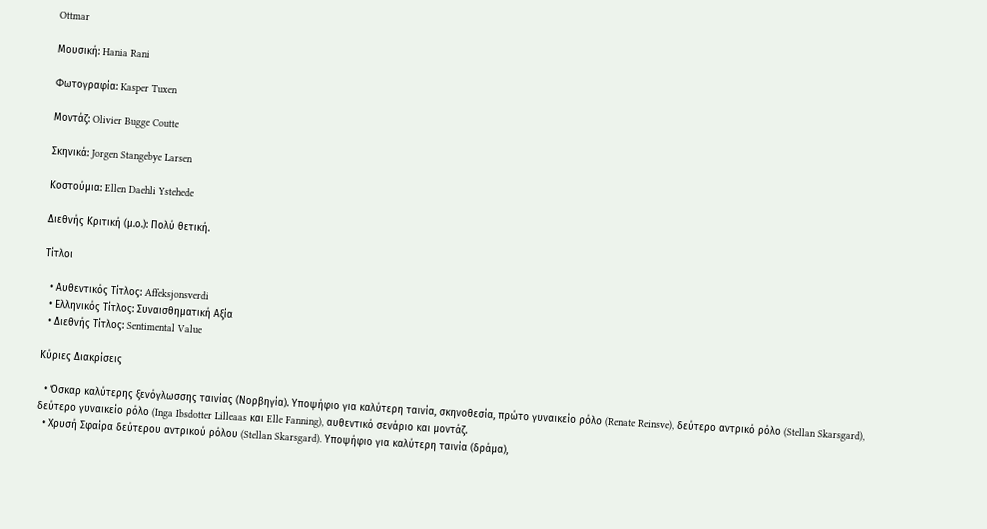Ottmar

Μουσική: Hania Rani

Φωτογραφία: Kasper Tuxen

Μοντάζ: Olivier Bugge Coutte

Σκηνικά: Jorgen Stangebye Larsen

Κοστούμια: Ellen Daehli Ystehede

Διεθνής Κριτική (μ.ο.): Πολύ θετική.

Τίτλοι

  • Αυθεντικός Τίτλος: Affeksjonsverdi
  • Ελληνικός Τίτλος: Συναισθηματική Αξία
  • Διεθνής Τίτλος: Sentimental Value

Κύριες Διακρίσεις

  • Όσκαρ καλύτερης ξενόγλωσσης ταινίας (Νορβηγία). Υποψήφιο για καλύτερη ταινία, σκηνοθεσία, πρώτο γυναικείο ρόλο (Renate Reinsve), δεύτερο αντρικό ρόλο (Stellan Skarsgard), δεύτερο γυναικείο ρόλο (Inga Ibsdotter Lilleaas και Elle Fanning), αυθεντικό σενάριο και μοντάζ.
  • Χρυσή Σφαίρα δεύτερου αντρικού ρόλου (Stellan Skarsgard). Υποψήφιο για καλύτερη ταινία (δράμα),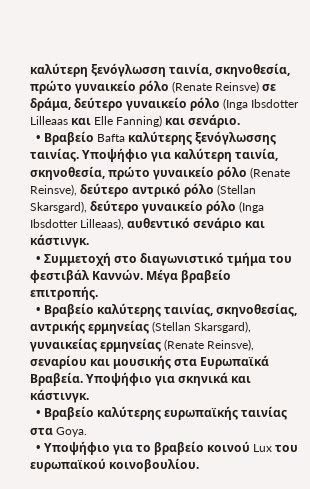καλύτερη ξενόγλωσση ταινία, σκηνοθεσία, πρώτο γυναικείο ρόλο (Renate Reinsve) σε δράμα, δεύτερο γυναικείο ρόλο (Inga Ibsdotter Lilleaas και Elle Fanning) και σενάριο.
  • Βραβείο Bafta καλύτερης ξενόγλωσσης ταινίας. Υποψήφιο για καλύτερη ταινία, σκηνοθεσία, πρώτο γυναικείο ρόλο (Renate Reinsve), δεύτερο αντρικό ρόλο (Stellan Skarsgard), δεύτερο γυναικείο ρόλο (Inga Ibsdotter Lilleaas), αυθεντικό σενάριο και κάστινγκ.
  • Συμμετοχή στο διαγωνιστικό τμήμα του φεστιβάλ Καννών. Μέγα βραβείο επιτροπής.
  • Βραβείο καλύτερης ταινίας, σκηνοθεσίας, αντρικής ερμηνείας (Stellan Skarsgard), γυναικείας ερμηνείας (Renate Reinsve), σεναρίου και μουσικής στα Ευρωπαϊκά Βραβεία. Υποψήφιο για σκηνικά και κάστινγκ.
  • Βραβείο καλύτερης ευρωπαϊκής ταινίας στα Goya.
  • Υποψήφιο για το βραβείο κοινού Lux του ευρωπαϊκού κοινοβουλίου.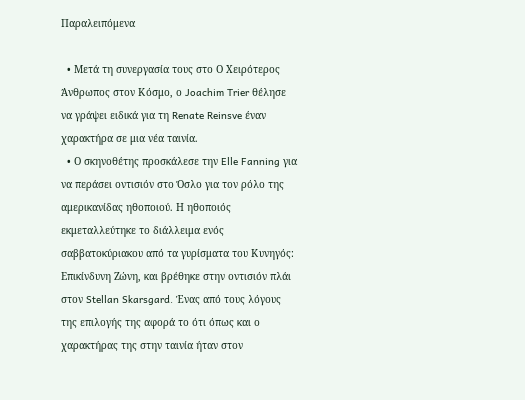Παραλειπόμενα

  • Μετά τη συνεργασία τους στο Ο Χειρότερος Άνθρωπος στον Κόσμο, ο Joachim Trier θέλησε να γράψει ειδικά για τη Renate Reinsve έναν χαρακτήρα σε μια νέα ταινία.
  • Ο σκηνοθέτης προσκάλεσε την Elle Fanning για να περάσει οντισιόν στο Όσλο για τον ρόλο της αμερικανίδας ηθοποιού. Η ηθοποιός εκμεταλλεύτηκε το διάλλειμα ενός σαββατοκύριακου από τα γυρίσματα του Κυνηγός: Επικίνδυνη Ζώνη, και βρέθηκε στην οντισιόν πλάι στον Stellan Skarsgard. Ένας από τους λόγους της επιλογής της αφορά το ότι όπως και ο χαρακτήρας της στην ταινία ήταν στον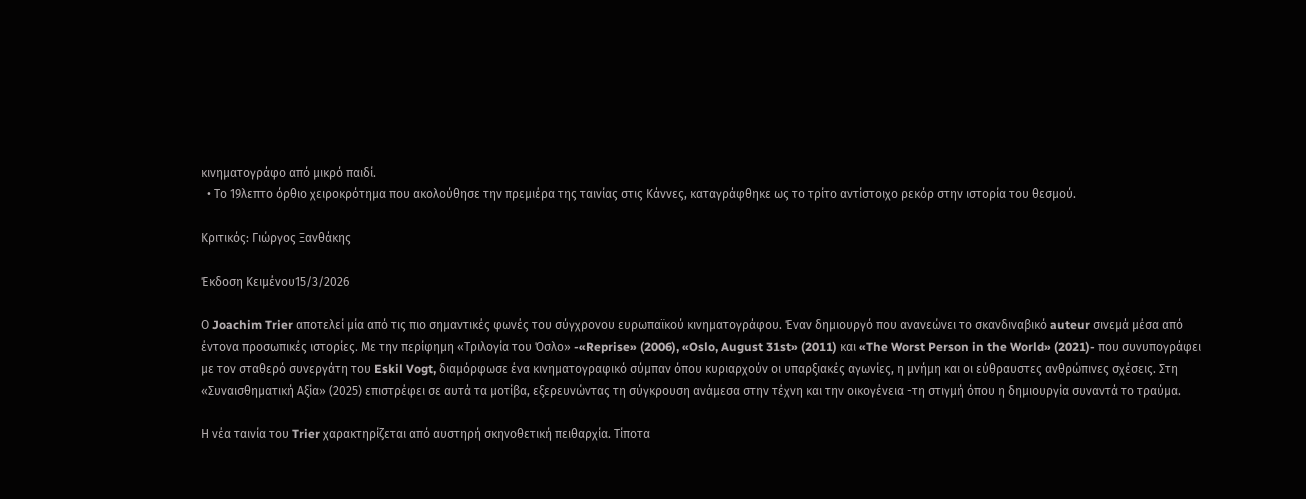κινηματογράφο από μικρό παιδί.
  • Το 19λεπτο όρθιο χειροκρότημα που ακολούθησε την πρεμιέρα της ταινίας στις Κάννες, καταγράφθηκε ως το τρίτο αντίστοιχο ρεκόρ στην ιστορία του θεσμού.

Κριτικός: Γιώργος Ξανθάκης

Έκδοση Κειμένου15/3/2026

Ο Joachim Trier αποτελεί μία από τις πιο σημαντικές φωνές του σύγχρονου ευρωπαϊκού κινηματογράφου. Έναν δημιουργό που ανανεώνει το σκανδιναβικό auteur σινεμά μέσα από έντονα προσωπικές ιστορίες. Με την περίφημη «Τριλογία του Όσλο» -«Reprise» (2006), «Oslo, August 31st» (2011) και «The Worst Person in the World» (2021)- που συνυπογράφει με τον σταθερό συνεργάτη του Eskil Vogt, διαμόρφωσε ένα κινηματογραφικό σύμπαν όπου κυριαρχούν οι υπαρξιακές αγωνίες, η μνήμη και οι εύθραυστες ανθρώπινες σχέσεις. Στη «Συναισθηματική Αξία» (2025) επιστρέφει σε αυτά τα μοτίβα, εξερευνώντας τη σύγκρουση ανάμεσα στην τέχνη και την οικογένεια -τη στιγμή όπου η δημιουργία συναντά το τραύμα.

Η νέα ταινία του Trier χαρακτηρίζεται από αυστηρή σκηνοθετική πειθαρχία. Τίποτα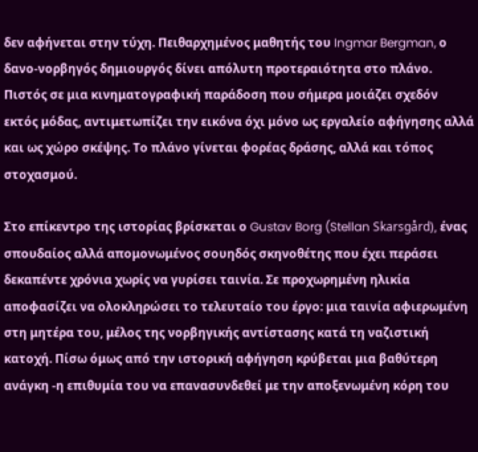δεν αφήνεται στην τύχη. Πειθαρχημένος μαθητής του Ingmar Bergman, ο δανο-νορβηγός δημιουργός δίνει απόλυτη προτεραιότητα στο πλάνο. Πιστός σε μια κινηματογραφική παράδοση που σήμερα μοιάζει σχεδόν εκτός μόδας, αντιμετωπίζει την εικόνα όχι μόνο ως εργαλείο αφήγησης αλλά και ως χώρο σκέψης. Το πλάνο γίνεται φορέας δράσης, αλλά και τόπος στοχασμού.

Στο επίκεντρο της ιστορίας βρίσκεται ο Gustav Borg (Stellan Skarsgård), ένας σπουδαίος αλλά απομονωμένος σουηδός σκηνοθέτης που έχει περάσει δεκαπέντε χρόνια χωρίς να γυρίσει ταινία. Σε προχωρημένη ηλικία αποφασίζει να ολοκληρώσει το τελευταίο του έργο: μια ταινία αφιερωμένη στη μητέρα του, μέλος της νορβηγικής αντίστασης κατά τη ναζιστική κατοχή. Πίσω όμως από την ιστορική αφήγηση κρύβεται μια βαθύτερη ανάγκη -η επιθυμία του να επανασυνδεθεί με την αποξενωμένη κόρη του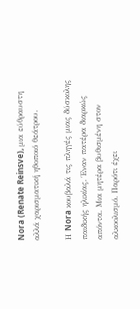Nora (Renate Reinsve), μια εύθραυστη αλλά χαρισματική ηθοποιό θεάτρου.

Η Nora κουβαλά τις πληγές μιας δύσκολης παιδικής ηλικίας. Έναν πατέρα διαρκώς απόντα. Μια μητέρα βυθισμένη στον αλκοολισμό. Παρότι έχει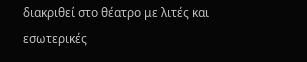διακριθεί στο θέατρο με λιτές και εσωτερικές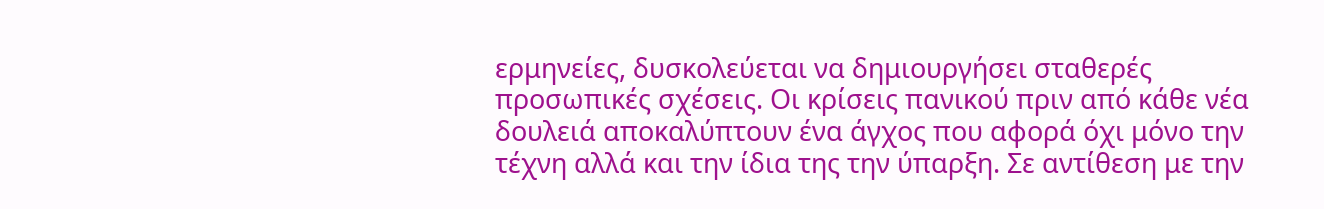ερμηνείες, δυσκολεύεται να δημιουργήσει σταθερές προσωπικές σχέσεις. Οι κρίσεις πανικού πριν από κάθε νέα δουλειά αποκαλύπτουν ένα άγχος που αφορά όχι μόνο την τέχνη αλλά και την ίδια της την ύπαρξη. Σε αντίθεση με την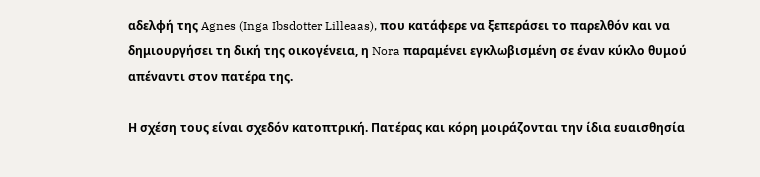αδελφή της Agnes (Inga Ibsdotter Lilleaas), που κατάφερε να ξεπεράσει το παρελθόν και να δημιουργήσει τη δική της οικογένεια, η Nora παραμένει εγκλωβισμένη σε έναν κύκλο θυμού απέναντι στον πατέρα της.

Η σχέση τους είναι σχεδόν κατοπτρική. Πατέρας και κόρη μοιράζονται την ίδια ευαισθησία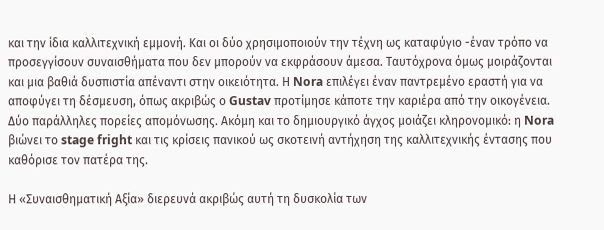και την ίδια καλλιτεχνική εμμονή. Και οι δύο χρησιμοποιούν την τέχνη ως καταφύγιο -έναν τρόπο να προσεγγίσουν συναισθήματα που δεν μπορούν να εκφράσουν άμεσα. Ταυτόχρονα όμως μοιράζονται και μια βαθιά δυσπιστία απέναντι στην οικειότητα. Η Nora επιλέγει έναν παντρεμένο εραστή για να αποφύγει τη δέσμευση, όπως ακριβώς ο Gustav προτίμησε κάποτε την καριέρα από την οικογένεια. Δύο παράλληλες πορείες απομόνωσης. Ακόμη και το δημιουργικό άγχος μοιάζει κληρονομικό: η Nora βιώνει το stage fright και τις κρίσεις πανικού ως σκοτεινή αντήχηση της καλλιτεχνικής έντασης που καθόρισε τον πατέρα της.

Η «Συναισθηματική Αξία» διερευνά ακριβώς αυτή τη δυσκολία των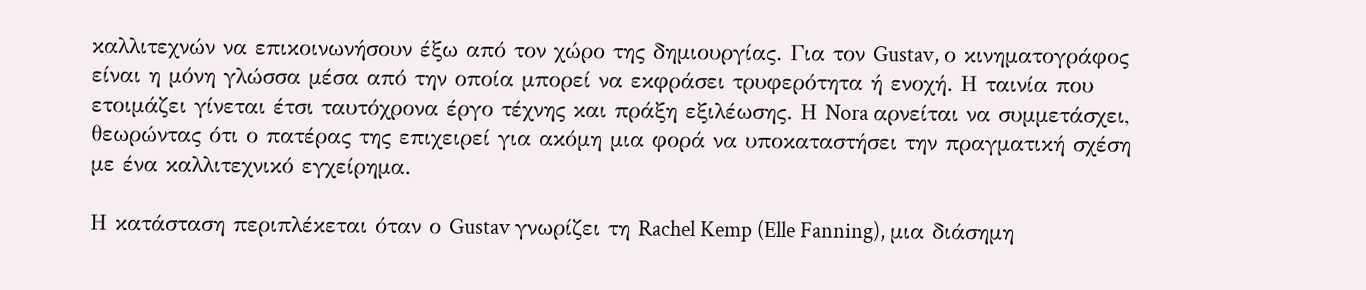καλλιτεχνών να επικοινωνήσουν έξω από τον χώρο της δημιουργίας. Για τον Gustav, ο κινηματογράφος είναι η μόνη γλώσσα μέσα από την οποία μπορεί να εκφράσει τρυφερότητα ή ενοχή. Η ταινία που ετοιμάζει γίνεται έτσι ταυτόχρονα έργο τέχνης και πράξη εξιλέωσης. Η Nora αρνείται να συμμετάσχει, θεωρώντας ότι ο πατέρας της επιχειρεί για ακόμη μια φορά να υποκαταστήσει την πραγματική σχέση με ένα καλλιτεχνικό εγχείρημα.

Η κατάσταση περιπλέκεται όταν ο Gustav γνωρίζει τη Rachel Kemp (Elle Fanning), μια διάσημη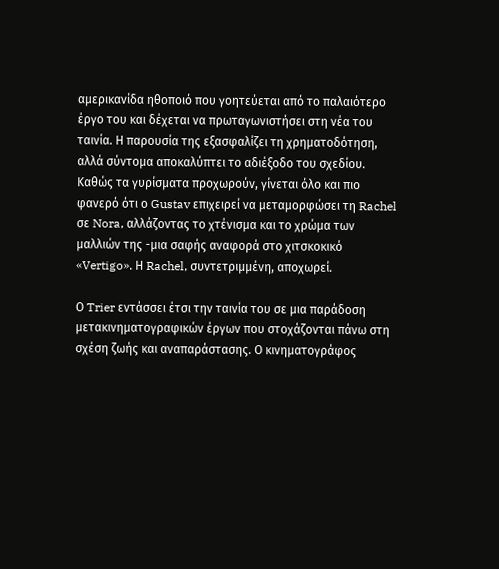αμερικανίδα ηθοποιό που γοητεύεται από το παλαιότερο έργο του και δέχεται να πρωταγωνιστήσει στη νέα του ταινία. Η παρουσία της εξασφαλίζει τη χρηματοδότηση, αλλά σύντομα αποκαλύπτει το αδιέξοδο του σχεδίου. Καθώς τα γυρίσματα προχωρούν, γίνεται όλο και πιο φανερό ότι ο Gustav επιχειρεί να μεταμορφώσει τη Rachel σε Nora, αλλάζοντας το χτένισμα και το χρώμα των μαλλιών της -μια σαφής αναφορά στο χιτσκοκικό «Vertigo». Η Rachel, συντετριμμένη, αποχωρεί.

Ο Trier εντάσσει έτσι την ταινία του σε μια παράδοση μετακινηματογραφικών έργων που στοχάζονται πάνω στη σχέση ζωής και αναπαράστασης. Ο κινηματογράφος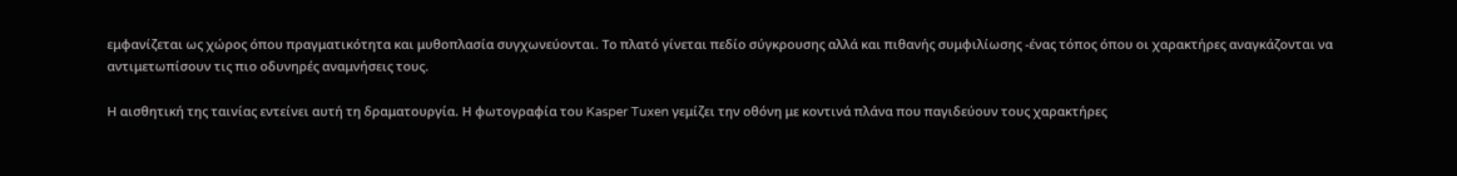εμφανίζεται ως χώρος όπου πραγματικότητα και μυθοπλασία συγχωνεύονται. Το πλατό γίνεται πεδίο σύγκρουσης αλλά και πιθανής συμφιλίωσης -ένας τόπος όπου οι χαρακτήρες αναγκάζονται να αντιμετωπίσουν τις πιο οδυνηρές αναμνήσεις τους.

Η αισθητική της ταινίας εντείνει αυτή τη δραματουργία. Η φωτογραφία του Kasper Tuxen γεμίζει την οθόνη με κοντινά πλάνα που παγιδεύουν τους χαρακτήρες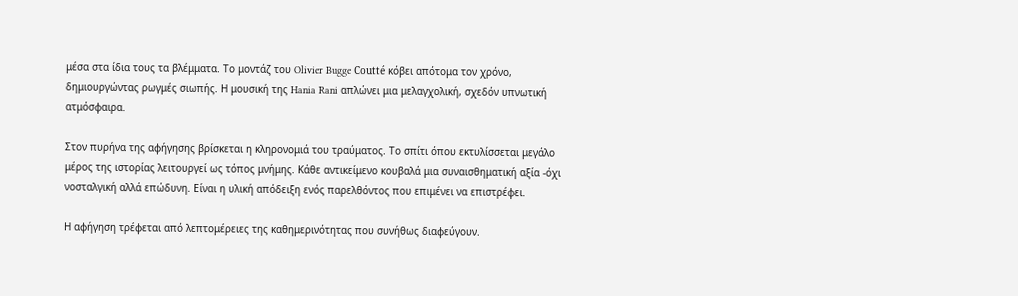μέσα στα ίδια τους τα βλέμματα. Το μοντάζ του Olivier Bugge Coutté κόβει απότομα τον χρόνο, δημιουργώντας ρωγμές σιωπής. Η μουσική της Hania Rani απλώνει μια μελαγχολική, σχεδόν υπνωτική ατμόσφαιρα.

Στον πυρήνα της αφήγησης βρίσκεται η κληρονομιά του τραύματος. Το σπίτι όπου εκτυλίσσεται μεγάλο μέρος της ιστορίας λειτουργεί ως τόπος μνήμης. Κάθε αντικείμενο κουβαλά μια συναισθηματική αξία -όχι νοσταλγική αλλά επώδυνη. Είναι η υλική απόδειξη ενός παρελθόντος που επιμένει να επιστρέφει.

Η αφήγηση τρέφεται από λεπτομέρειες της καθημερινότητας που συνήθως διαφεύγουν.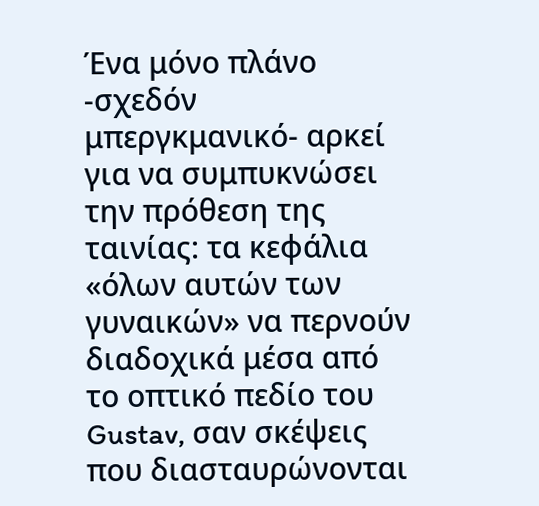Ένα μόνο πλάνο -σχεδόν μπεργκμανικό- αρκεί για να συμπυκνώσει την πρόθεση της ταινίας: τα κεφάλια «όλων αυτών των γυναικών» να περνούν διαδοχικά μέσα από το οπτικό πεδίο του Gustav, σαν σκέψεις που διασταυρώνονται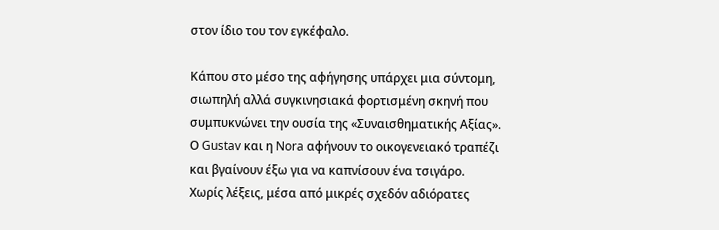στον ίδιο του τον εγκέφαλο.

Κάπου στο μέσο της αφήγησης υπάρχει μια σύντομη, σιωπηλή αλλά συγκινησιακά φορτισμένη σκηνή που συμπυκνώνει την ουσία της «Συναισθηματικής Αξίας». Ο Gustav και η Nora αφήνουν το οικογενειακό τραπέζι και βγαίνουν έξω για να καπνίσουν ένα τσιγάρο. Χωρίς λέξεις, μέσα από μικρές σχεδόν αδιόρατες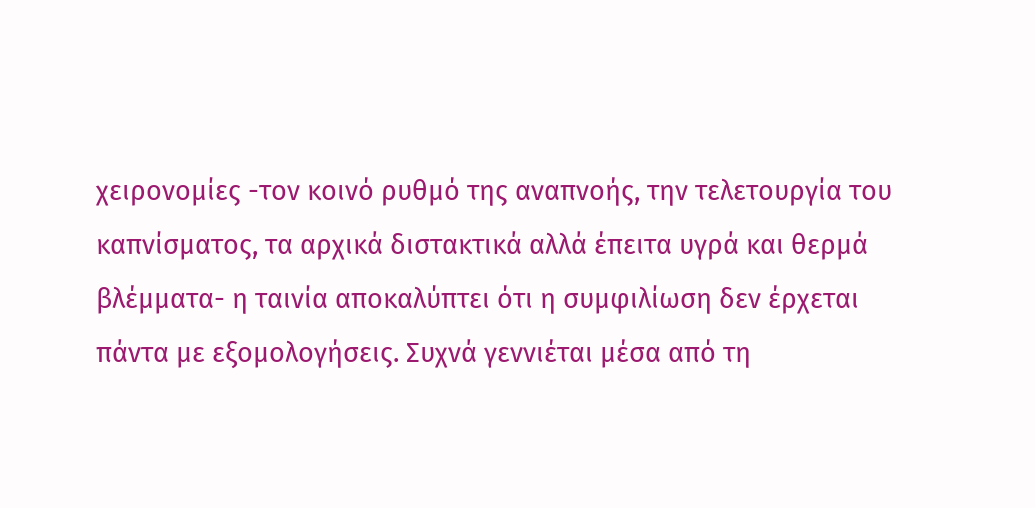χειρονομίες -τον κοινό ρυθμό της αναπνοής, την τελετουργία του καπνίσματος, τα αρχικά διστακτικά αλλά έπειτα υγρά και θερμά βλέμματα- η ταινία αποκαλύπτει ότι η συμφιλίωση δεν έρχεται πάντα με εξομολογήσεις. Συχνά γεννιέται μέσα από τη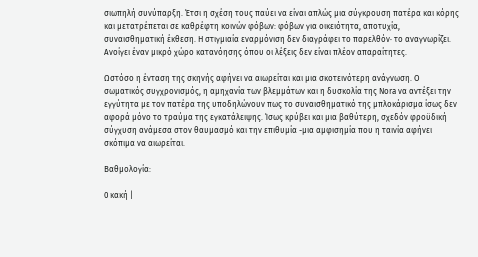σιωπηλή συνύπαρξη. Έτσι η σχέση τους παύει να είναι απλώς μια σύγκρουση πατέρα και κόρης και μετατρέπεται σε καθρέφτη κοινών φόβων: φόβων για οικειότητα, αποτυχία, συναισθηματική έκθεση. Η στιγμιαία εναρμόνιση δεν διαγράφει το παρελθόν· το αναγνωρίζει. Ανοίγει έναν μικρό χώρο κατανόησης όπου οι λέξεις δεν είναι πλέον απαραίτητες.

Ωστόσο η ένταση της σκηνής αφήνει να αιωρείται και μια σκοτεινότερη ανάγνωση. Ο σωματικός συγχρονισμός, η αμηχανία των βλεμμάτων και η δυσκολία της Nora να αντέξει την εγγύτητα με τον πατέρα της υποδηλώνουν πως το συναισθηματικό της μπλοκάρισμα ίσως δεν αφορά μόνο το τραύμα της εγκατάλειψης. Ίσως κρύβει και μια βαθύτερη, σχεδόν φροϋδική σύγχυση ανάμεσα στον θαυμασμό και την επιθυμία -μια αμφισημία που η ταινία αφήνει σκόπιμα να αιωρείται.

Βαθμολογία:

0 κακή |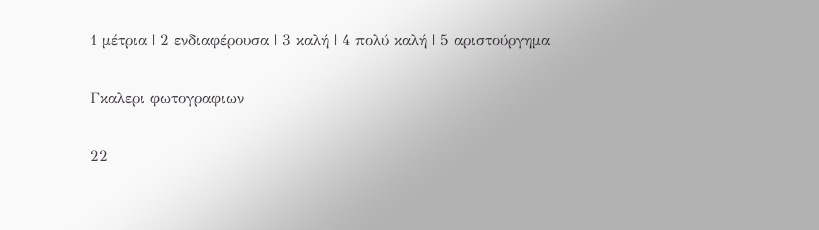1 μέτρια | 2 ενδιαφέρουσα | 3 καλή | 4 πολύ καλή | 5 αριστούργημα

Γκαλερι φωτογραφιων

22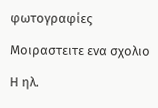φωτογραφίες

Μοιραστειτε ενα σχολιο

Η ηλ.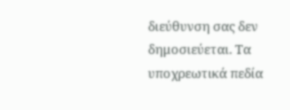διεύθυνση σας δεν δημοσιεύεται. Τα υποχρεωτικά πεδία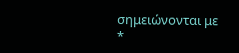σημειώνονται με *